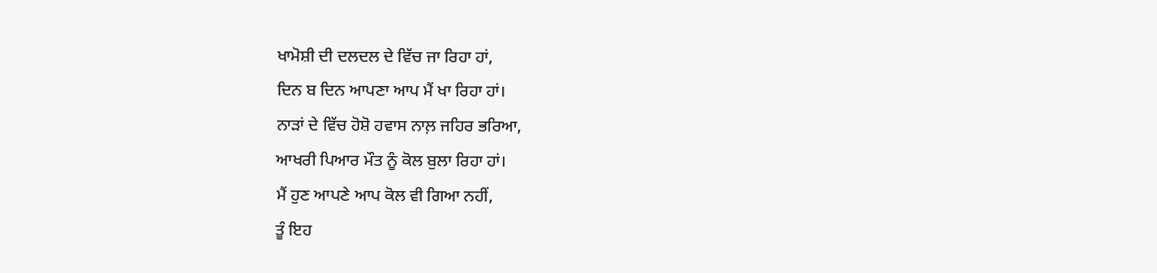ਖਾਮੋਸ਼ੀ ਦੀ ਦਲਦਲ ਦੇ ਵਿੱਚ ਜਾ ਰਿਹਾ ਹਾਂ,
ਦਿਨ ਬ ਦਿਨ ਆਪਣਾ ਆਪ ਮੈਂ ਖਾ ਰਿਹਾ ਹਾਂ।
ਨਾੜਾਂ ਦੇ ਵਿੱਚ ਹੋਸ਼ੋ ਹਵਾਸ ਨਾਲ਼ ਜਹਿਰ ਭਰਿਆ,
ਆਖਰੀ ਪਿਆਰ ਮੌਤ ਨੂੰ ਕੋਲ ਬੁਲਾ ਰਿਹਾ ਹਾਂ।
ਮੈਂ ਹੁਣ ਆਪਣੇ ਆਪ ਕੋਲ ਵੀ ਗਿਆ ਨਹੀਂ,
ਤੂੰ ਇਹ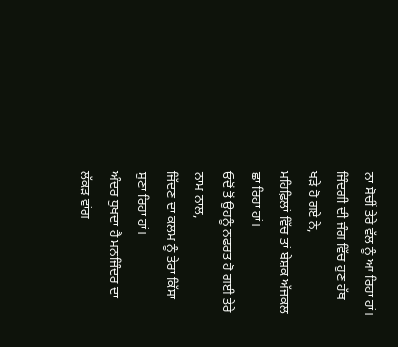ਨਾ ਸੋਚੀਂ ਤੇਰੇ ਵੱਲ ਨੂੰ ਆ ਰਿਹਾ ਹਾਂ।
ਜਿੰਦਗੀ ਦੀ ਜੰਗ ਵਿੱਚ ਹੁਣ ਹੱਥ ਖੜੇ ਹੋ ਗਏ ਨੇ,
ਮਹਿਫ਼ਿਲਾਂ ਵਿੱਚ ਤਾਂ ਬੇਸ਼ਕ ਅੱਜਕਲ ਛਾ ਰਿਹਾ ਹਾਂ।
ਓਦੋਂ ਤੋਂ ਉਹਨੂੰ ਨਫਰਤ ਹੋ ਗਈ ਤੇਰੇ ਨਾਮ ਨਾਲ,
ਜਿੱਦਣ ਦਾ ਕਲਮ ਨੂੰ ਤੇਰਾ ਕਿੱਸਾ ਸੁਣਾ ਰਿਹਾ ਹਾਂ।
ਅੰਦਰ ਧੁਖਦਾ ਹੈ ਮਨਜਿੰਦਰ ਦਾ ਲੱਕੜ ਵਾਂਗ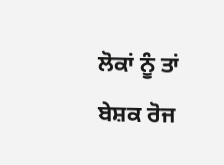ਲੋਕਾਂ ਨੂੰ ਤਾਂ ਬੇਸ਼ਕ ਰੋਜ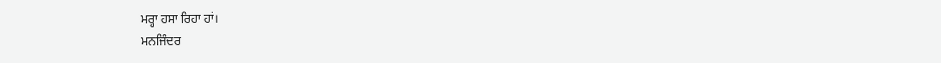ਮਰ੍ਹਾ ਹਸਾ ਰਿਹਾ ਹਾਂ।
ਮਨਜਿੰਦਰ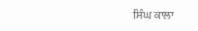ਸਿੰਘ ਕਾਲਾ